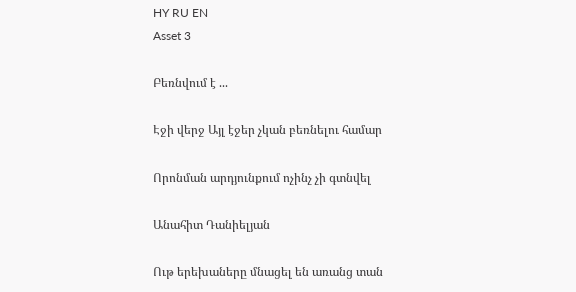HY RU EN
Asset 3

Բեռնվում է ...

Էջի վերջ Այլ էջեր չկան բեռնելու համար

Որոնման արդյունքում ոչինչ չի գտնվել

Անահիտ Դանիելյան

Ութ երեխաները մնացել են առանց տան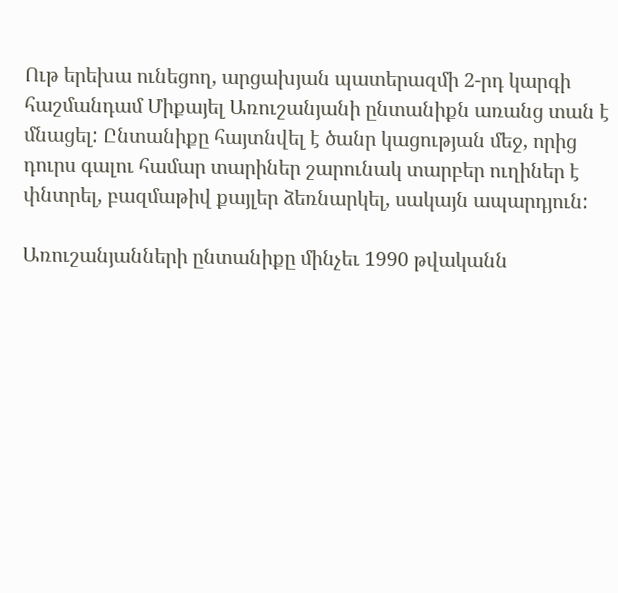Ութ երեխա ունեցող, արցախյան պատերազմի 2-րդ կարգի հաշմանդամ Միքայել Առուշանյանի ընտանիքն առանց տան է մնացել: Ընտանիքը հայտնվել է ծանր կացության մեջ, որից դուրս գալու համար տարիներ շարունակ տարբեր ուղիներ է փնտրել, բազմաթիվ քայլեր ձեռնարկել, սակայն ապարդյուն:

Առուշանյանների ընտանիքը մինչեւ 1990 թվականն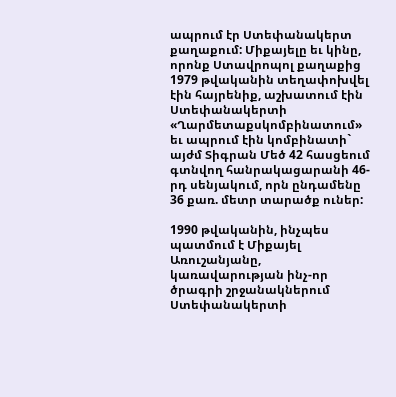ապրում էր Ստեփանակերտ քաղաքում: Միքայելը եւ կինը, որոնք Ստավրոպոլ քաղաքից 1979 թվականին տեղափոխվել էին հայրենիք, աշխատում էին Ստեփանակերտի «Ղարմետաքսկոմբինատում» եւ ապրում էին կոմբինատի` այժմ Տիգրան Մեծ 42 հասցեում գտնվող հանրակացարանի 46-րդ սենյակում, որն ընդամենը 36 քառ. մետր տարածք ուներ:

1990 թվականին, ինչպես պատմում է Միքայել Առուշանյանը, կառավարության ինչ-որ ծրագրի շրջանակներում Ստեփանակերտի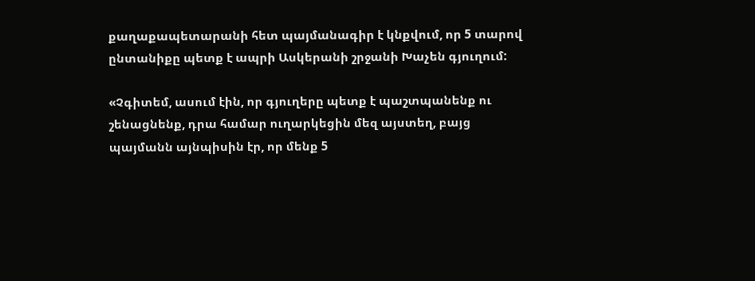քաղաքապետարանի հետ պայմանագիր է կնքվում, որ 5 տարով ընտանիքը պետք է ապրի Ասկերանի շրջանի Խաչեն գյուղում:

«Չգիտեմ, ասում էին, որ գյուղերը պետք է պաշտպանենք ու շենացնենք, դրա համար ուղարկեցին մեզ այստեղ, բայց պայմանն այնպիսին էր, որ մենք 5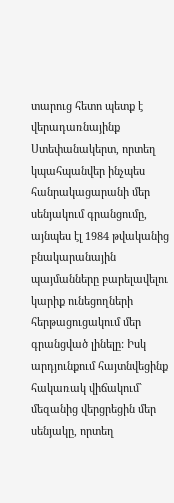տարուց հետո պետք է վերադառնայինք Ստեփանակերտ, որտեղ կպահպանվեր ինչպես հանրակացարանի մեր սենյակում գրանցումը, այնպես էլ 1984 թվականից բնակարանային պայմանները բարելավելու կարիք ունեցողների հերթացուցակում մեր գրանցված լինելը: Իսկ արդյունքում հայտնվեցինք հակառակ վիճակում` մեզանից վերցրեցին մեր սենյակը, որտեղ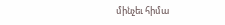մինչեւ հիմա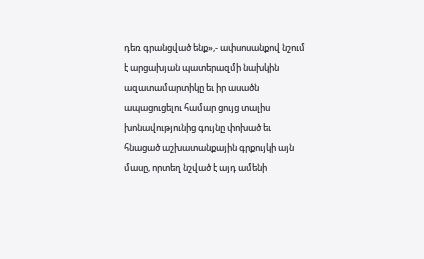դեռ գրանցված ենք»,- ափսոսանքով նշում է արցախյան պատերազմի նախկին ազատամարտիկը եւ իր ասածն ապացուցելու համար ցույց տալիս խոնավությունից գույնը փոխած եւ հնացած աշխատանքային գրքույկի այն մասը, որտեղ նշված է այդ ամենի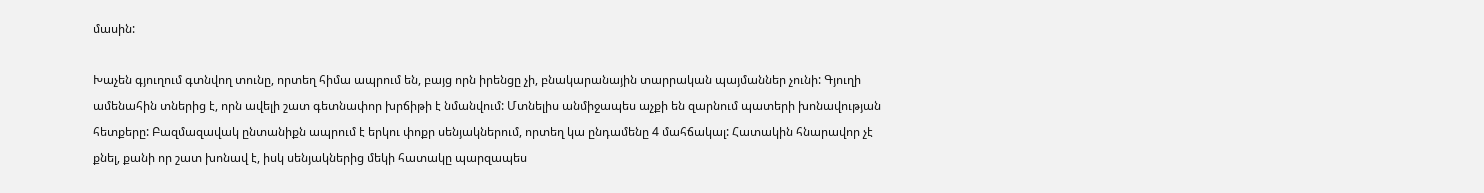մասին:

Խաչեն գյուղում գտնվող տունը, որտեղ հիմա ապրում են, բայց որն իրենցը չի, բնակարանային տարրական պայմաններ չունի: Գյուղի ամենահին տներից է, որն ավելի շատ գետնափոր խրճիթի է նմանվում: Մտնելիս անմիջապես աչքի են զարնում պատերի խոնավության հետքերը: Բազմազավակ ընտանիքն ապրում է երկու փոքր սենյակներում, որտեղ կա ընդամենը 4 մահճակալ: Հատակին հնարավոր չէ քնել, քանի որ շատ խոնավ է, իսկ սենյակներից մեկի հատակը պարզապես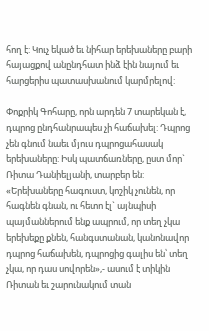հող է: Կուչ եկած եւ նիհար երեխաները բարի հայացքով անընդհատ ինձ էին նայում եւ հարցերիս պատասխանում կարմրելով:

Փոքրիկ Գոհարը, որն արդեն 7 տարեկան է, դպրոց ընդհանրապես չի հաճախել: Դպրոց չեն գնում նաեւ մյուս դպրոցահասակ երեխաները: Իսկ պատճառները, ըստ մոր` Ռիտա Դանիելյանի, տարբեր են: «Երեխաները հագուստ, կոշիկ չունեն, որ հագնեն գնան, ու հետո էլ` այնպիսի պայմաններում ենք ապրում, որ տեղ չկա երեխեքը քնեն, հանգստանան, կանոնավոր դպրոց հաճախեն, դպրոցից գալիս են՝ տեղ չկա, որ դաս սովորեն»,- ասում է տիկին Ռիտան եւ շարունակում տան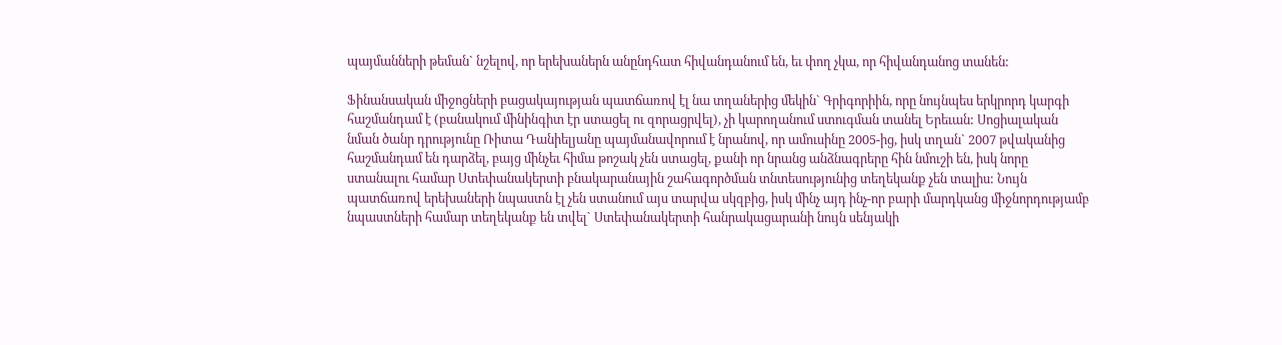պայմանների թեման` նշելով, որ երեխաներն անընդհատ հիվանդանում են, եւ փող չկա, որ հիվանդանոց տանեն:

Ֆինանսական միջոցների բացակայության պատճառով էլ նա տղաներից մեկին` Գրիգորիին, որը նույնպես երկրորդ կարգի հաշմանդամ է (բանակում մինինգիտ էր ստացել ու զորացրվել), չի կարողանում ստուգման տանել Երեւան: Սոցիալական նման ծանր դրությունը Ռիտա Դանիելյանը պայմանավորում է նրանով, որ ամուսինը 2005-ից, իսկ տղան` 2007 թվականից հաշմանդամ են դարձել, բայց մինչեւ հիմա թոշակ չեն ստացել, քանի որ նրանց անձնագրերը հին նմուշի են, իսկ նորը ստանալու համար Ստեփանակերտի բնակարանային շահագործման տնտեսությունից տեղեկանք չեն տալիս: Նույն պատճառով երեխաների նպաստն էլ չեն ստանում այս տարվա սկզբից, իսկ մինչ այդ ինչ-որ բարի մարդկանց միջնորդությամբ նպաստների համար տեղեկանք են տվել` Ստեփանակերտի հանրակացարանի նույն սենյակի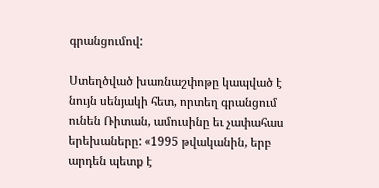գրանցումով:

Ստեղծված խառնաշփոթը կապված է նույն սենյակի հետ, որտեղ գրանցում ունեն Ռիտան, ամուսինը եւ չափահաս երեխաները: «1995 թվականին, երբ արդեն պետք է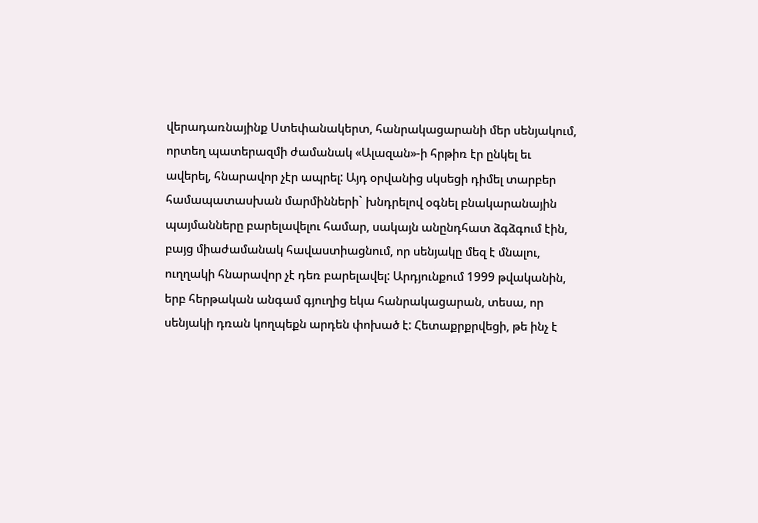վերադառնայինք Ստեփանակերտ, հանրակացարանի մեր սենյակում, որտեղ պատերազմի ժամանակ «Ալազան»-ի հրթիռ էր ընկել եւ ավերել, հնարավոր չէր ապրել: Այդ օրվանից սկսեցի դիմել տարբեր համապատասխան մարմինների` խնդրելով օգնել բնակարանային պայմանները բարելավելու համար, սակայն անընդհատ ձգձգում էին, բայց միաժամանակ հավաստիացնում, որ սենյակը մեզ է մնալու, ուղղակի հնարավոր չէ դեռ բարելավել: Արդյունքում 1999 թվականին, երբ հերթական անգամ գյուղից եկա հանրակացարան, տեսա, որ սենյակի դռան կողպեքն արդեն փոխած է: Հետաքրքրվեցի, թե ինչ է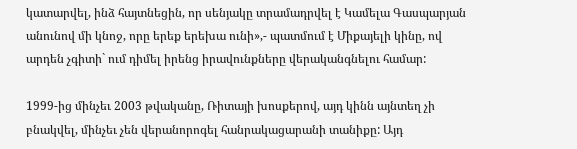կատարվել, ինձ հայտնեցին, որ սենյակը տրամադրվել է Կամելա Գասպարյան անունով մի կնոջ, որը երեք երեխա ունի»,- պատմում է Միքայելի կինը, ով արդեն չգիտի` ում դիմել իրենց իրավունքները վերականգնելու համար:

1999-ից մինչեւ 2003 թվականը, Ռիտայի խոսքերով, այդ կինն այնտեղ չի բնակվել, մինչեւ չեն վերանորոգել հանրակացարանի տանիքը: Այդ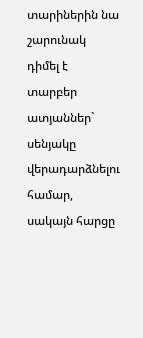տարիներին նա շարունակ դիմել է տարբեր ատյաններ` սենյակը վերադարձնելու համար, սակայն հարցը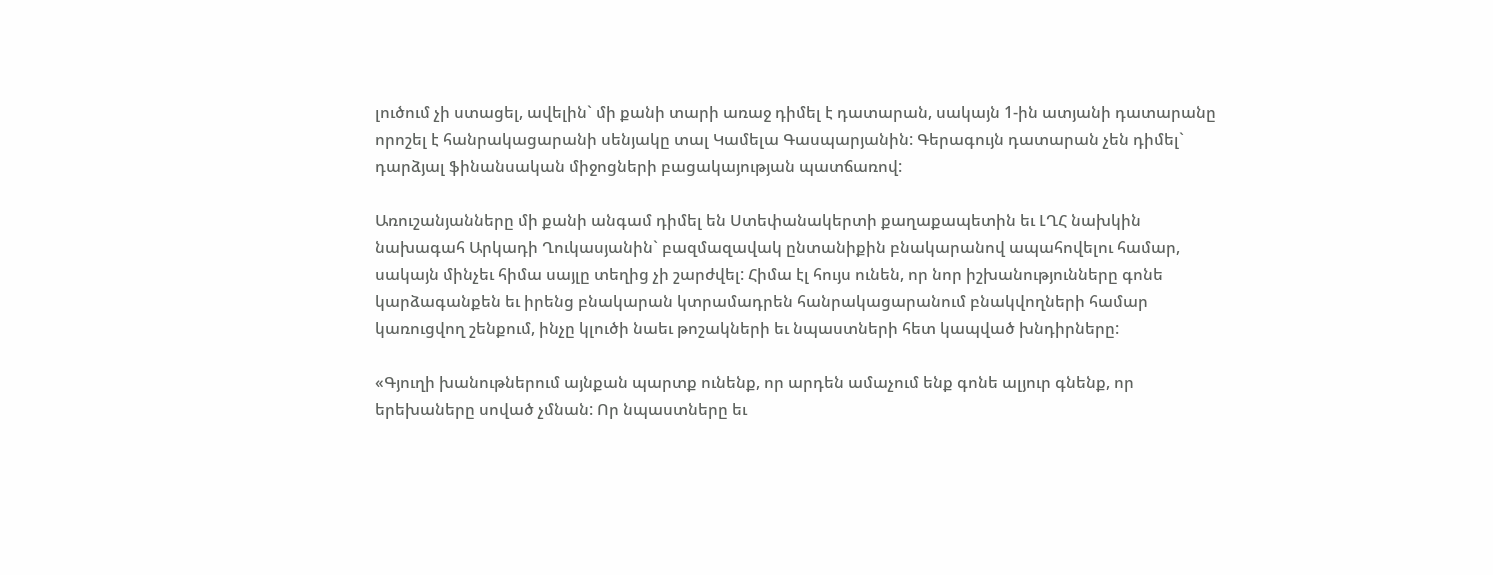լուծում չի ստացել, ավելին` մի քանի տարի առաջ դիմել է դատարան, սակայն 1-ին ատյանի դատարանը որոշել է հանրակացարանի սենյակը տալ Կամելա Գասպարյանին: Գերագույն դատարան չեն դիմել` դարձյալ ֆինանսական միջոցների բացակայության պատճառով:

Առուշանյանները մի քանի անգամ դիմել են Ստեփանակերտի քաղաքապետին եւ ԼՂՀ նախկին նախագահ Արկադի Ղուկասյանին` բազմազավակ ընտանիքին բնակարանով ապահովելու համար, սակայն մինչեւ հիմա սայլը տեղից չի շարժվել: Հիմա էլ հույս ունեն, որ նոր իշխանությունները գոնե կարձագանքեն եւ իրենց բնակարան կտրամադրեն հանրակացարանում բնակվողների համար կառուցվող շենքում, ինչը կլուծի նաեւ թոշակների եւ նպաստների հետ կապված խնդիրները:

«Գյուղի խանութներում այնքան պարտք ունենք, որ արդեն ամաչում ենք գոնե ալյուր գնենք, որ երեխաները սոված չմնան: Որ նպաստները եւ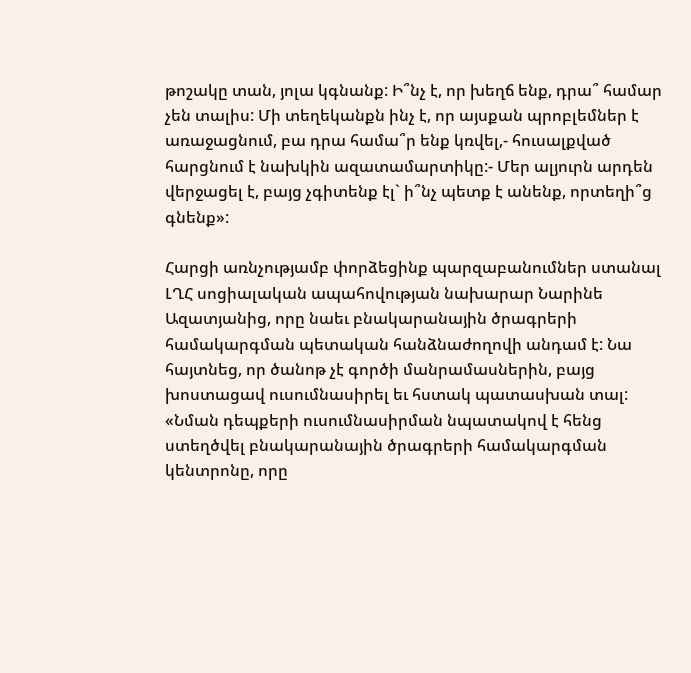թոշակը տան, յոլա կգնանք: Ի՞նչ է, որ խեղճ ենք, դրա՞ համար չեն տալիս: Մի տեղեկանքն ինչ է, որ այսքան պրոբլեմներ է առաջացնում, բա դրա համա՞ր ենք կռվել,- հուսալքված հարցնում է նախկին ազատամարտիկը:- Մեր ալյուրն արդեն վերջացել է, բայց չգիտենք էլ` ի՞նչ պետք է անենք, որտեղի՞ց գնենք»:

Հարցի առնչությամբ փորձեցինք պարզաբանումներ ստանալ ԼՂՀ սոցիալական ապահովության նախարար Նարինե Ազատյանից, որը նաեւ բնակարանային ծրագրերի համակարգման պետական հանձնաժողովի անդամ է: Նա հայտնեց, որ ծանոթ չէ գործի մանրամասներին, բայց խոստացավ ուսումնասիրել եւ հստակ պատասխան տալ: «Նման դեպքերի ուսումնասիրման նպատակով է հենց ստեղծվել բնակարանային ծրագրերի համակարգման կենտրոնը, որը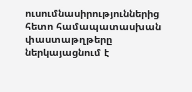ուսումնասիրություններից հետո համապատասխան փաստաթղթերը ներկայացնում է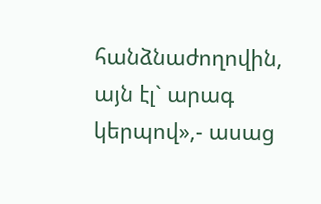հանձնաժողովին, այն էլ` արագ կերպով»,- ասաց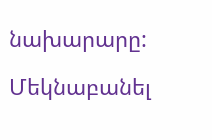նախարարը:

Մեկնաբանել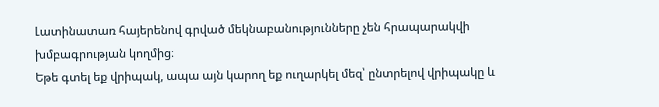Լատինատառ հայերենով գրված մեկնաբանությունները չեն հրապարակվի խմբագրության կողմից։
Եթե գտել եք վրիպակ, ապա այն կարող եք ուղարկել մեզ՝ ընտրելով վրիպակը և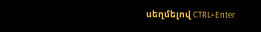սեղմելով CTRL+Enter